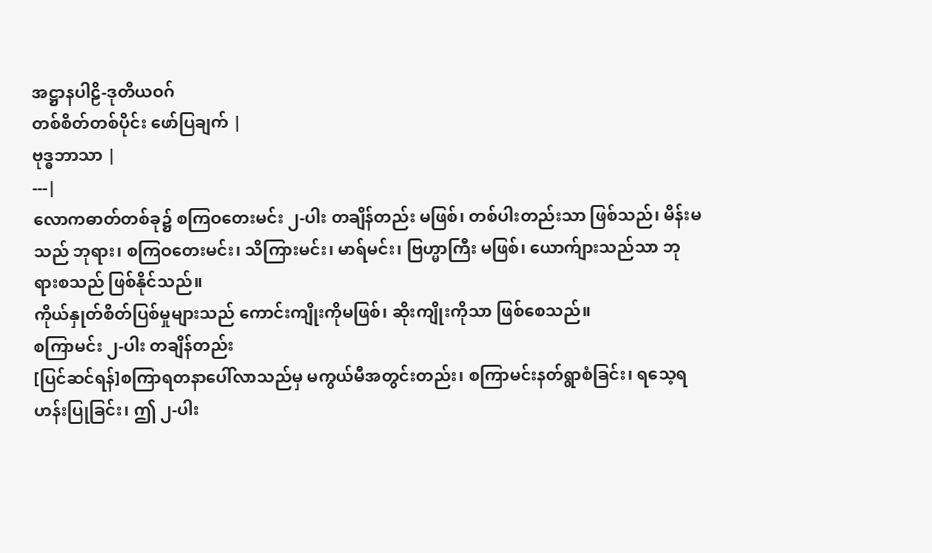အဋ္ဌာနပါဠိ-ဒုတိယဝဂ်
တစ်စိတ်တစ်ပိုင်း ဖော်ပြချက် |
ဗုဒ္ဓဘာသာ |
---|
လောကဓာတ်တစ်ခု၌ စကြဝတေးမင်း ၂-ပါး တချိန်တည်း မဖြစ်၊ တစ်ပါးတည်းသာ ဖြစ်သည်၊ မိန်းမသည် ဘုရား၊ စကြဝတေးမင်း၊ သိကြားမင်း၊ မာရ်မင်း၊ ဗြဟ္မာကြီး မဖြစ်၊ ယောက်ျားသည်သာ ဘုရားစသည် ဖြစ်နိုင်သည်။
ကိုယ်နှုတ်စိတ်ပြစ်မှုများသည် ကောင်းကျိုးကိုမဖြစ်၊ ဆိုးကျိုးကိုသာ ဖြစ်စေသည်။
စကြာမင်း ၂-ပါး တချိန်တည်း
[ပြင်ဆင်ရန်]စကြာရတနာပေါ်လာသည်မှ မကွယ်မီအတွင်းတည်း၊ စကြာမင်းနတ်ရွာစံခြင်း၊ ရသေ့ရဟန်းပြုခြင်း၊ ဤ ၂-ပါး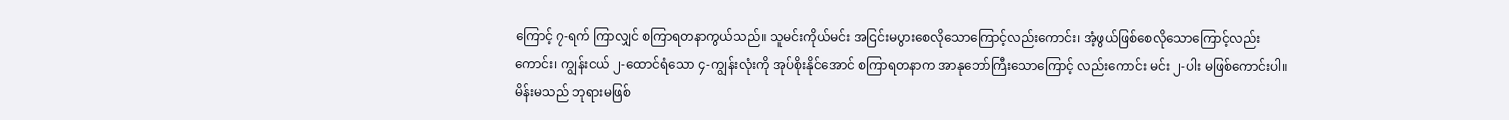ကြောင့် ၇-ရက် ကြာလျှင် စကြာရတနာကွယ်သည်။ သူမင်းကိုယ်မင်း အငြင်းမပွားစေလိုသောကြောင့်လည်းကောင်း၊ အံ့ဖွယ်ဖြစ်စေလိုသောကြောင့်လည်းကောင်း၊ ကျွန်းငယ် ၂-ထောင်ရံသော ၄-ကျွန်းလုံးကို အုပ်စိုးနိုင်အောင် စကြာရတနာက အာနုဘော်ကြီးသောကြောင့် လည်းကောင်း မင်း ၂-ပါး မဖြစ်ကောင်းပါ။
မိန်းမသည် ဘုရားမဖြစ်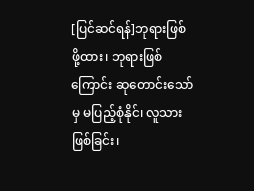[ပြင်ဆင်ရန်]ဘုရားဖြစ်ဖို့ထား၊ ဘုရားဖြစ်ကြောင်း ဆုတောင်းသော်မှ မပြည့်စုံနိုင်၊ လူသားဖြစ်ခြင်း၊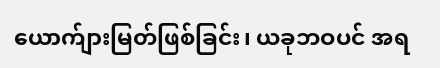ယောက်ျားမြတ်ဖြစ်ခြင်း၊ ယခုဘဝပင် အရ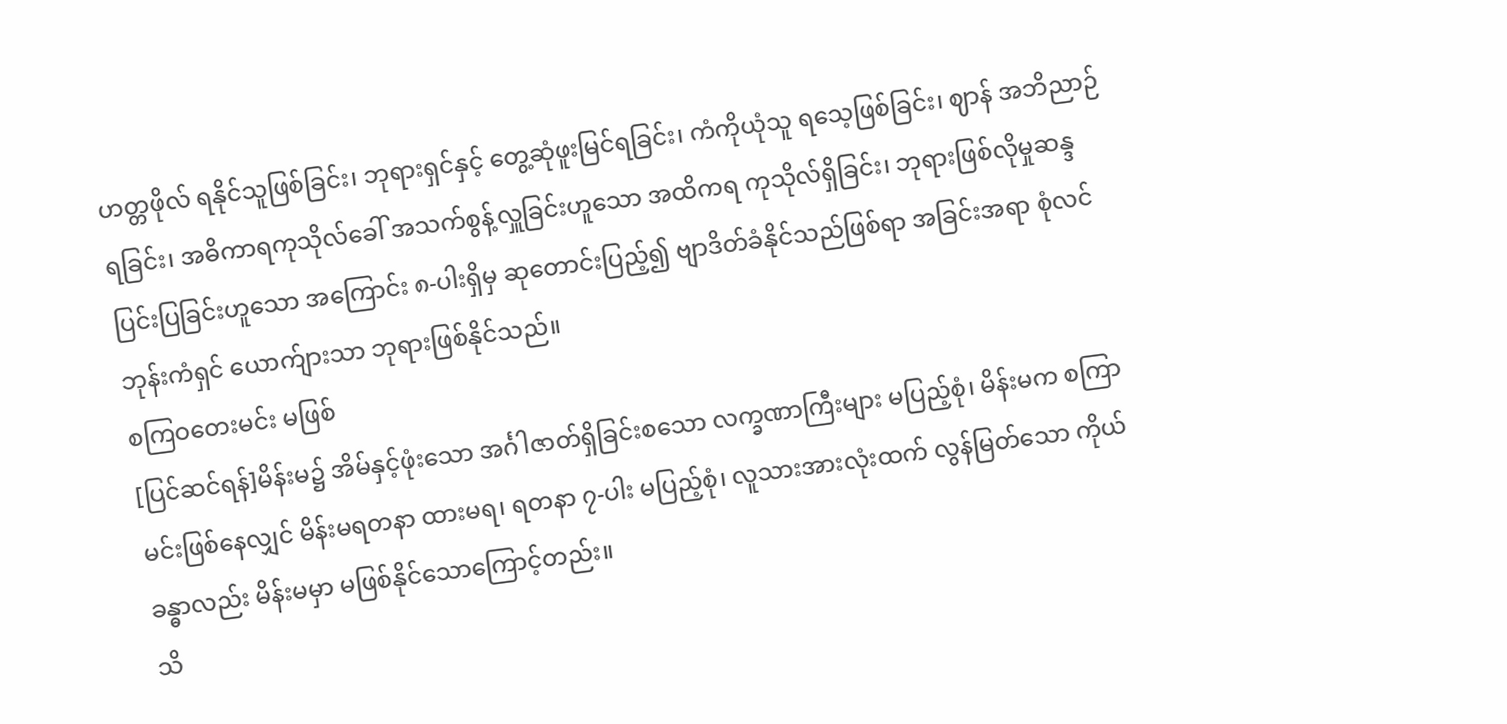ဟတ္တဖိုလ် ရနိုင်သူဖြစ်ခြင်း၊ ဘုရားရှင်နှင့် တွေ့ဆုံဖူးမြင်ရခြင်း၊ ကံကိုယုံသူ ရသေ့ဖြစ်ခြင်း၊ ဈာန် အဘိညာဉ်ရခြင်း၊ အဓိကာရကုသိုလ်ခေါ် အသက်စွန့်လှူခြင်းဟူသော အထိကရ ကုသိုလ်ရှိခြင်း၊ ဘုရားဖြစ်လိုမှုဆန္ဒ ပြင်းပြခြင်းဟူသော အကြောင်း ၈-ပါးရှိမှ ဆုတောင်းပြည့်၍ ဗျာဒိတ်ခံနိုင်သည်ဖြစ်ရာ အခြင်းအရာ စုံလင် ဘုန်းကံရှင် ယောက်ျားသာ ဘုရားဖြစ်နိုင်သည်။
စကြဝတေးမင်း မဖြစ်
[ပြင်ဆင်ရန်]မိန်းမ၌ အိမ်နှင့်ဖုံးသော အင်္ဂါဇာတ်ရှိခြင်းစသော လက္ခဏာကြီးများ မပြည့်စုံ၊ မိန်းမက စကြာမင်းဖြစ်နေလျှင် မိန်းမရတနာ ထားမရ၊ ရတနာ ၇-ပါး မပြည့်စုံ၊ လူသားအားလုံးထက် လွန်မြတ်သော ကိုယ်ခန္ဓာလည်း မိန်းမမှာ မဖြစ်နိုင်သောကြောင့်တည်း။
သိ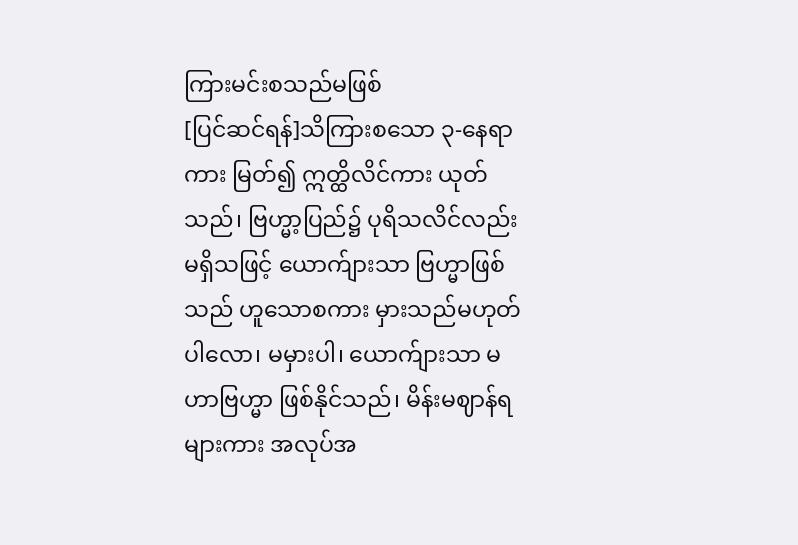ကြားမင်းစသည်မဖြစ်
[ပြင်ဆင်ရန်]သိကြားစသော ၃-နေရာကား မြတ်၍ ဣတ္ထိလိင်ကား ယုတ်သည်၊ ဗြဟ္မာ့ပြည်၌ ပုရိသလိင်လည်း မရှိသဖြင့် ယောက်ျားသာ ဗြဟ္မာဖြစ်သည် ဟူသောစကား မှားသည်မဟုတ်ပါလော၊ မမှားပါ၊ ယောက်ျားသာ မဟာဗြဟ္မာ ဖြစ်နိုင်သည်၊ မိန်းမဈာန်ရများကား အလုပ်အ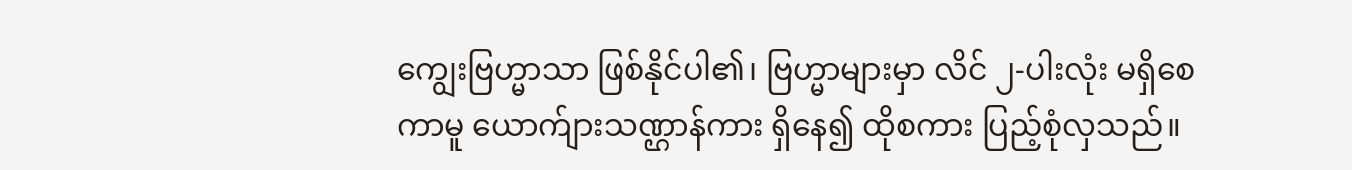ကျွေးဗြဟ္မာသာ ဖြစ်နိုင်ပါ၏၊ ဗြဟ္မာများမှာ လိင် ၂-ပါးလုံး မရှိစေကာမူ ယောက်ျားသဏ္ဌာန်ကား ရှိနေ၍ ထိုစကား ပြည့်စုံလှသည်။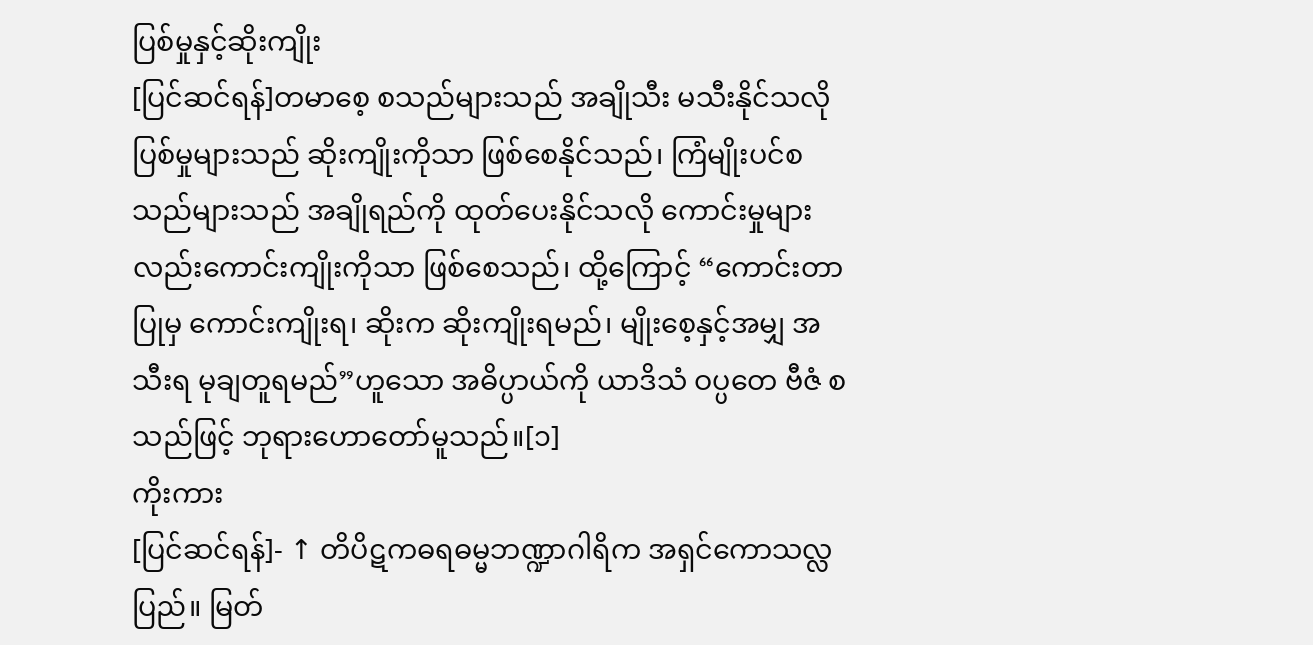ပြစ်မှုနှင့်ဆိုးကျိုး
[ပြင်ဆင်ရန်]တမာစေ့ စသည်များသည် အချိုသီး မသီးနိုင်သလို ပြစ်မှုများသည် ဆိုးကျိုးကိုသာ ဖြစ်စေနိုင်သည်၊ ကြံမျိုးပင်စသည်များသည် အချိုရည်ကို ထုတ်ပေးနိုင်သလို ကောင်းမှုများလည်းကောင်းကျိုးကိုသာ ဖြစ်စေသည်၊ ထို့ကြောင့် “ကောင်းတာပြုမှ ကောင်းကျိုးရ၊ ဆိုးက ဆိုးကျိုးရမည်၊ မျိုးစေ့နှင့်အမျှ အသီးရ မုချတူရမည်”ဟူသော အဓိပ္ပာယ်ကို ယာဒိသံ ဝပ္ပတေ ဗီဇံ စသည်ဖြင့် ဘုရားဟောတော်မူသည်။[၁]
ကိုးကား
[ပြင်ဆင်ရန်]- ↑ တိပိဋကဓရဓမ္မဘဏ္ဍာဂါရိက အရှင်ကောသလ္လ ပြည်။ မြတ်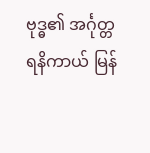ဗုဒ္ဓ၏ အင်္ဂုတ္တရနိကာယ် မြန်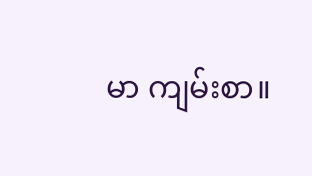မာ ကျမ်းစာ။